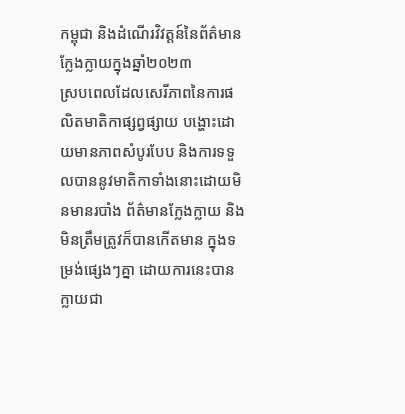កម្ពុជា និងដំណើរវិវត្តន៍នៃព័ត៌មានក្លែងក្លាយក្នុងឆ្នាំ២០២៣
ស្របពេលដែលសេរីភាពនៃការផលិតមាតិកាផ្សព្វផ្សាយ បង្ហោះដោយមានភាពសំបូរបែប និងការទទួលបាននូវមាតិកាទាំងនោះដោយមិនមានរបាំង ព័ត៌មានក្លែងក្លាយ និងមិនត្រឹមត្រូវក៏បានកើតមាន ក្នុងទម្រង់ផ្សេងៗគ្នា ដោយការនេះបានក្លាយជា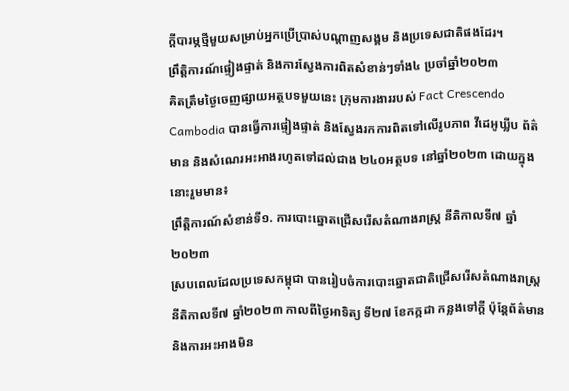ក្ដីបារម្ភថ្មីមួយសម្រាប់អ្នកប្រើប្រាស់បណ្ដាញសង្គម និងប្រទេសជាតិផងដែរ។
ព្រឹត្តិការណ៍ផ្ទៀងផ្ទាត់ និងការស្វែងការពិតសំខាន់ៗទាំង៤ ប្រចាំឆ្នាំ២០២៣
គិតត្រឹមថ្ងៃចេញផ្សាយអត្ថបទមួយនេះ ក្រុមការងាររបស់ Fact Crescendo Cambodia បានធ្វើការផ្ទៀងផ្ទាត់ និងស្វែងរកការពិតទៅលើរូបភាព វីដេអូឃ្លីប ព័ត៌មាន និងសំណេរអះអាងរហូតទៅដល់ជាង ២៤០អត្ថបទ នៅឆ្នាំ២០២៣ ដោយក្នុងនោះរួមមាន៖
ព្រឹត្តិការណ៍សំខាន់ទី១. ការបោះឆ្នោតជ្រើសរើសតំណាងរាស្ត្រ នីតិកាលទី៧ ឆ្នាំ២០២៣
ស្របពេលដែលប្រទេសកម្ពុជា បានរៀបចំការបោះឆ្នោតជាតិជ្រើសរើសតំណាងរាស្ត្រ នីតិកាលទី៧ ឆ្នាំ២០២៣ កាលពីថ្ងៃអាទិត្យ ទី២៧ ខែកក្កដា កន្លងទៅក្ដី ប៉ុន្ដែព័ត៌មាន និងការអះអាងមិន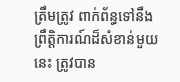ត្រឹមត្រូវ ពាក់ព័ន្ធទៅនឹងព្រឹត្តិការណ៍ដ៏សំខាន់មួយនេះ ត្រូវបាន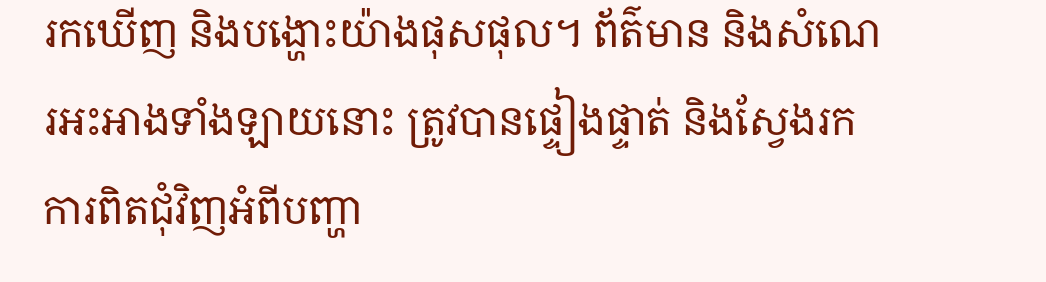រកឃើញ និងបង្ហោះយ៉ាងផុសផុល។ ព័ត៌មាន និងសំណេរអះអាងទាំងឡាយនោះ ត្រូវបានផ្ទៀងផ្ទាត់ និងស្វែងរកការពិតជុំវិញអំពីបញ្ហា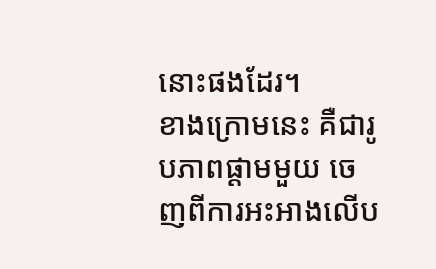នោះផងដែរ។
ខាងក្រោមនេះ គឺជារូបភាពផ្ដាមមួយ ចេញពីការអះអាងលើប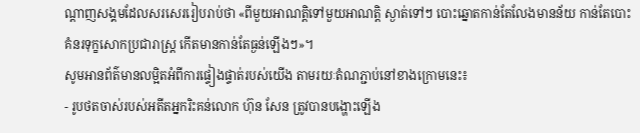ណ្ដាញសង្គមដែលសរសេររៀបរាប់ថា «ពីមួយអាណត្តិទៅមួយអាណត្តិ ស្ងាត់ទៅៗ បោះឆ្នោតកាន់តែលែងមានន័យ កាន់តែបោះ គំនរទុក្ខសោកប្រជារាស្ត្រ កើតមានកាន់តែធ្ងន់ឡើងៗ»។
សូមអានព័ត៌មានលម្អិតអំពីការផ្ទៀងផ្ទាត់របស់យើង តាមរយៈតំណភ្ជាប់នៅខាងក្រោមនេះ៖
- រូបថតចាស់របស់អតីតអ្នករិះគន់លោក ហ៊ុន សែន ត្រូវបានបង្ហោះឡើង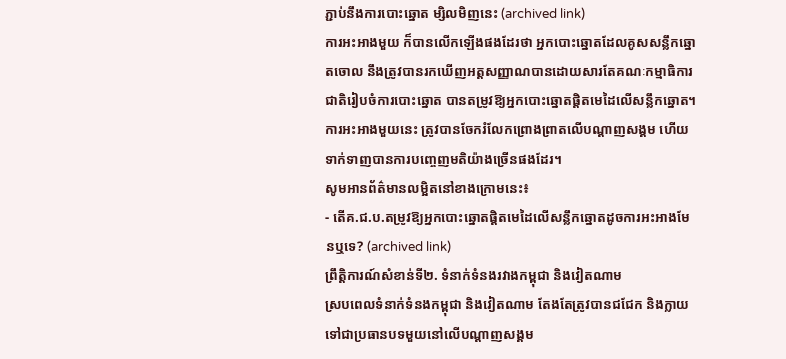ភ្ជាប់នឹងការបោះឆ្នោត ម្សិលមិញនេះ (archived link)
ការអះអាងមួយ ក៏បានលើកឡើងផងដែរថា អ្នកបោះឆ្នោតដែលគូសសន្លឹកឆ្នោតចោល នឹងត្រូវបានរកឃើញអត្តសញ្ញាណបានដោយសារតែគណៈកម្មាធិការជាតិរៀបចំការបោះឆ្នោត បានតម្រូវឱ្យអ្នកបោះឆ្នោតផ្តិតមេដៃលើសន្លឹកឆ្នោត។ ការអះអាងមួយនេះ ត្រូវបានចែករំលែកព្រោងព្រាតលើបណ្ដាញសង្គម ហើយទាក់ទាញបានការបញ្ចេញមតិយ៉ាងច្រើនផងដែរ។
សូមអានព័ត៌មានលម្អិតនៅខាងក្រោមនេះ៖
- តើគ.ជ.ប.តម្រូវឱ្យអ្នកបោះឆ្នោតផ្តិតមេដៃលើសន្លឹកឆ្នោតដូចការអះអាងមែនឬទេ? (archived link)
ព្រឹត្តិការណ៍សំខាន់ទី២. ទំនាក់ទំនងរវាងកម្ពុជា និងវៀតណាម
ស្របពេលទំនាក់ទំនងកម្ពុជា និងវៀតណាម តែងតែត្រូវបានជជែក និងក្លាយទៅជាប្រធានបទមួយនៅលើបណ្ដាញសង្គម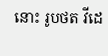នោះ រូបថត វីដេ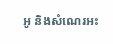អូ និងសំណេរអះ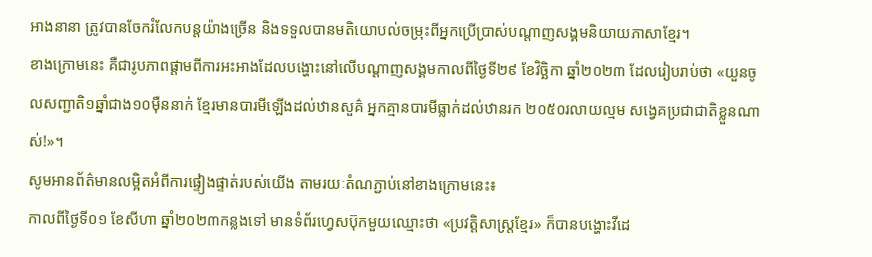អាងនានា ត្រូវបានចែករំលែកបន្តយ៉ាងច្រើន និងទទួលបានមតិយោបល់ចម្រុះពីអ្នកប្រើប្រាស់បណ្ដាញសង្គមនិយាយភាសាខ្មែរ។
ខាងក្រោមនេះ គឺជារូបភាពផ្ដាមពីការអះអាងដែលបង្ហោះនៅលើបណ្ដាញសង្គមកាលពីថ្ងៃទី២៩ ខែវិច្ឆិកា ឆ្នាំ២០២៣ ដែលរៀបរាប់ថា «យួនចូលសញ្ជាតិ១ឆ្នាំជាង១០ម៉ឺននាក់ ខ្មែរមានបារមីឡើងដល់ឋានសួគ៌ អ្នកគ្មានបារមីធ្លាក់ដល់ឋានរក ២០៥០រលាយល្មម សង្វេគប្រជាជាតិខ្លួនណាស់!»។
សូមអានព័ត៌មានលម្អិតអំពីការផ្ទៀងផ្ទាត់របស់យើង តាមរយៈតំណភ្ជាប់នៅខាងក្រោមនេះ៖
កាលពីថ្ងៃទី០១ ខែសីហា ឆ្នាំ២០២៣កន្លងទៅ មានទំព័រហ្វេសប៊ុកមួយឈ្មោះថា «ប្រវត្តិសាស្ដ្រខ្មែរ» ក៏បានបង្ហោះវីដេ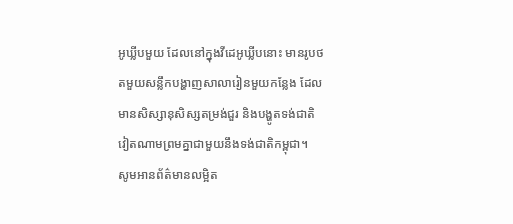អូឃ្លីបមួយ ដែលនៅក្នុងវីដេអូឃ្លីបនោះ មានរូបថតមួយសន្លឹកបង្ហាញសាលារៀនមួយកន្លែង ដែលមានសិស្សានុសិស្សតម្រង់ជួរ និងបង្ហូតទង់ជាតិវៀតណាមព្រមគ្នាជាមួយនឹងទង់ជាតិកម្ពុជា។
សូមអានព័ត៌មានលម្អិត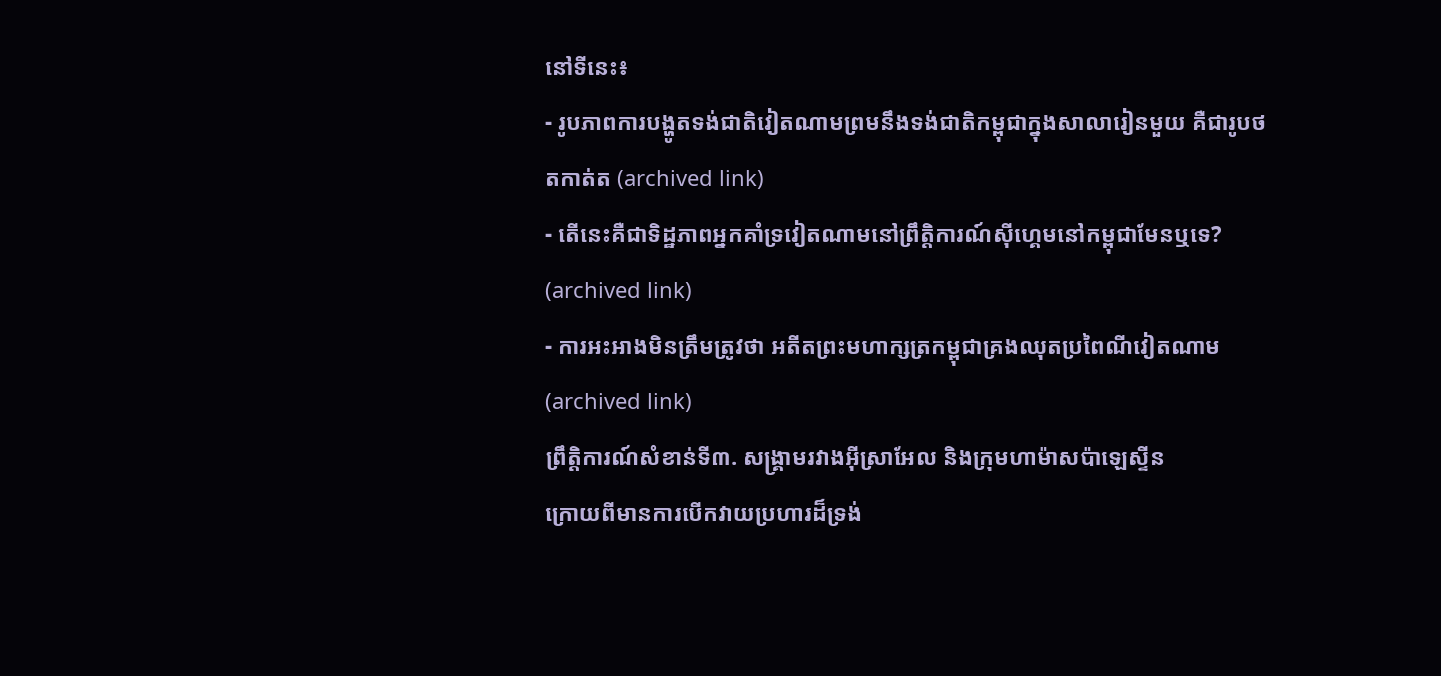នៅទីនេះ៖
- រូបភាពការបង្ហូតទង់ជាតិវៀតណាមព្រមនឹងទង់ជាតិកម្ពុជាក្នុងសាលារៀនមួយ គឺជារូបថតកាត់ត (archived link)
- តើនេះគឺជាទិដ្ឋភាពអ្នកគាំទ្រវៀតណាមនៅព្រឹត្តិការណ៍ស៊ីហ្គេមនៅកម្ពុជាមែនឬទេ? (archived link)
- ការអះអាងមិនត្រឹមត្រូវថា អតីតព្រះមហាក្សត្រកម្ពុជាគ្រងឈុតប្រពៃណីវៀតណាម (archived link)
ព្រឹត្តិការណ៍សំខាន់ទី៣. សង្គ្រាមរវាងអ៊ីស្រាអែល និងក្រុមហាម៉ាសប៉ាឡេស្ទីន
ក្រោយពីមានការបើកវាយប្រហារដ៏ទ្រង់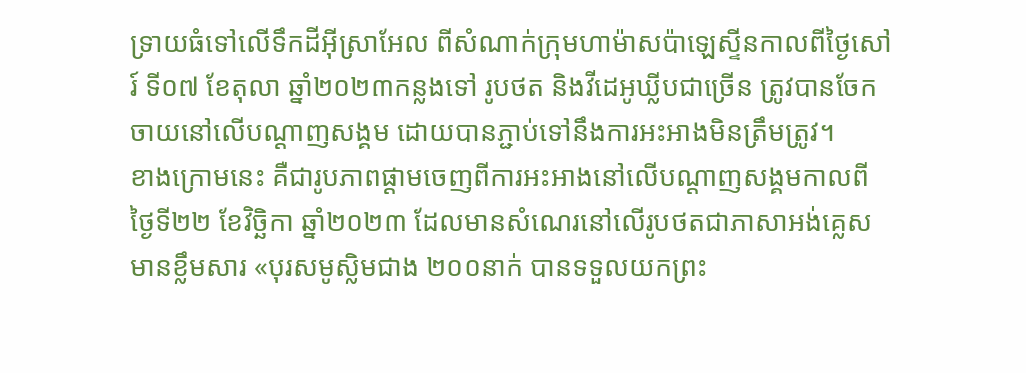ទ្រាយធំទៅលើទឹកដីអ៊ីស្រាអែល ពីសំណាក់ក្រុមហាម៉ាសប៉ាឡេស្ទីនកាលពីថ្ងៃសៅរ៍ ទី០៧ ខែតុលា ឆ្នាំ២០២៣កន្លងទៅ រូបថត និងវីដេអូឃ្លីបជាច្រើន ត្រូវបានចែកចាយនៅលើបណ្ដាញសង្គម ដោយបានភ្ជាប់ទៅនឹងការអះអាងមិនត្រឹមត្រូវ។
ខាងក្រោមនេះ គឺជារូបភាពផ្ដាមចេញពីការអះអាងនៅលើបណ្ដាញសង្គមកាលពីថ្ងៃទី២២ ខែវិច្ឆិកា ឆ្នាំ២០២៣ ដែលមានសំណេរនៅលើរូបថតជាភាសាអង់គ្លេសមានខ្លឹមសារ «បុរសមូស្លិមជាង ២០០នាក់ បានទទួលយកព្រះ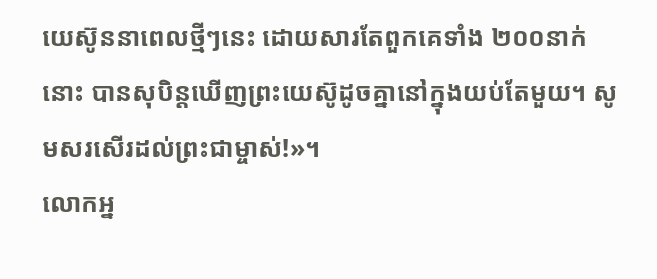យេស៊ូននាពេលថ្មីៗនេះ ដោយសារតែពួកគេទាំង ២០០នាក់នោះ បានសុបិន្តឃើញព្រះយេស៊ូដូចគ្នានៅក្នុងយប់តែមួយ។ សូមសរសើរដល់ព្រះជាម្ចាស់!»។
លោកអ្ន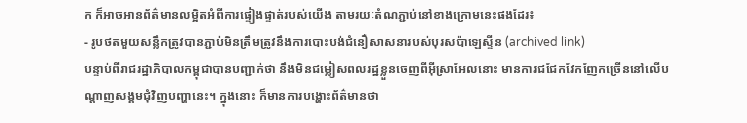ក ក៏អាចអានព័ត៌មានលម្អិតអំពីការផ្ទៀងផ្ទាត់របស់យើង តាមរយៈតំណភ្ជាប់នៅខាងក្រោមនេះផងដែរ៖
- រូបថតមួយសន្លឹកត្រូវបានភ្ជាប់មិនត្រឹមត្រូវនឹងការបោះបង់ជំនឿសាសនារបស់បុរសប៉ាឡេស្ទីន (archived link)
បន្ទាប់ពីរាជរដ្ឋាភិបាលកម្ពុជាបានបញ្ជាក់ថា នឹងមិនជម្លៀសពលរដ្ឋខ្លួនចេញពីអ៊ីស្រាអែលនោះ មានការជជែកវែកញែកច្រើននៅលើបណ្ដាញសង្គមជុំវិញបញ្ហានេះ។ ក្នុងនោះ ក៏មានការបង្ហោះព័ត៌មានថា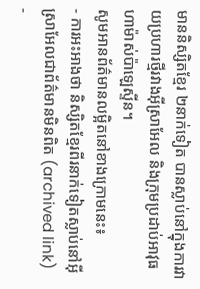មាននិស្សិតខ្មែរ ២នាក់ទៀត បានស្លាប់នៅក្នុងការវាយប្រហារថ្មីរវាងអ៊ីស្រាអែល និងក្រុមប្រដាប់អាវុធហាម៉ាស់ប៉ាឡេស្ទីន។
សូមអានព័ត៌មានលម្អិតនៅខាងក្រោមនេះ៖
- ការអះអាងថា និស្សិតខ្មែរពីរនាក់ទៀតស្លាប់នៅអ៊ីស្រាអែលជាព័ត៌មានមិនពិត (archived link)
-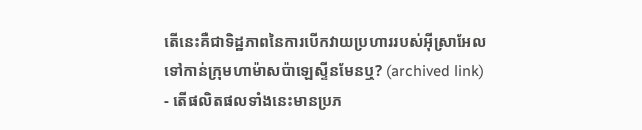តើនេះគឺជាទិដ្ឋភាពនៃការបើកវាយប្រហាររបស់អ៊ីស្រាអែលទៅកាន់ក្រុមហាម៉ាសប៉ាឡេស្ទីនមែនឬ? (archived link)
- តើផលិតផលទាំងនេះមានប្រភ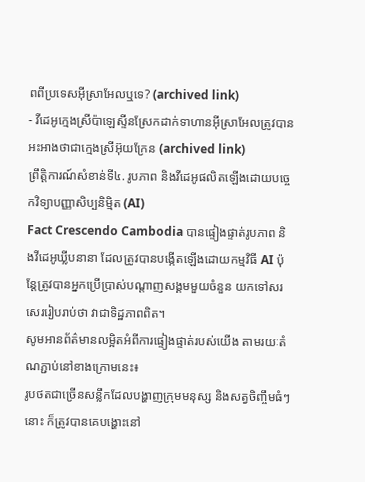ពពីប្រទេសអ៊ីស្រាអែលឬទេ? (archived link)
- វីដេអូក្មេងស្រីប៉ាឡេស្ទីនស្រែកដាក់ទាហានអ៊ីស្រាអែលត្រូវបានអះអាងថាជាក្មេងស្រីអ៊ុយក្រែន (archived link)
ព្រឹត្តិការណ៍សំខាន់ទី៤. រូបភាព និងវីដេអូផលិតឡើងដោយបចេ្ចកវិទ្យាបញ្ញាសិប្បនិម្មិត (AI)
Fact Crescendo Cambodia បានផ្ទៀងផ្ទាត់រូបភាព និងវីដេអូឃ្លីបនានា ដែលត្រូវបានបង្កើតឡើងដោយកម្មវិធី AI ប៉ុន្តែត្រូវបានអ្នកប្រើប្រាស់បណ្ដាញសង្គមមួយចំនួន យកទៅសរសេររៀបរាប់ថា វាជាទិដ្ឋភាពពិត។
សូមអានព័ត៌មានលម្អិតអំពីការផ្ទៀងផ្ទាត់របស់យើង តាមរយៈតំណភ្ជាប់នៅខាងក្រោមនេះ៖
រូបថតជាច្រើនសន្លឹកដែលបង្ហាញក្រុមមនុស្ស និងសត្វចិញ្ចឹមធំៗនោះ ក៏ត្រូវបានគេបង្ហោះនៅ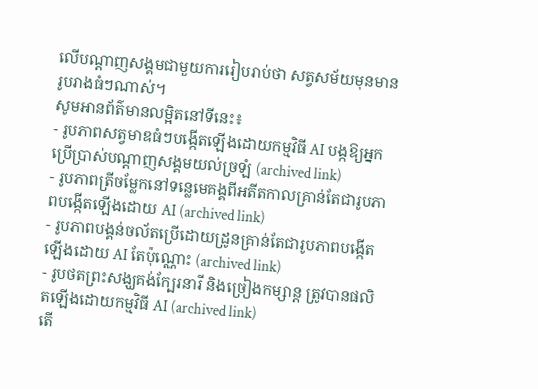លើបណ្ដាញសង្គមជាមួយការរៀបរាប់ថា សត្វសម័យមុនមានរូបរាងធំៗណាស់។
សូមអានព័ត៌មានលម្អិតនៅទីនេះ៖
- រូបភាពសត្វមាឌធំៗបង្កើតឡើងដោយកម្មវិធី AI បង្កឱ្យអ្នកប្រើប្រាស់បណ្ដាញសង្គមយល់ច្រឡំ (archived link)
- រូបភាពត្រីចម្លែកនៅទន្លេមេគង្គពីអតីតកាលគ្រាន់តែជារូបភាពបង្កើតឡើងដោយ AI (archived link)
- រូបភាពបង្គន់ចល័តប្រើដោយដ្រូនគ្រាន់តែជារូបភាពបង្កើតឡើងដោយ AI តែប៉ុណ្ណោះ (archived link)
- រូបថតព្រះសង្ឃគង់ក្បែរនារី និងច្រៀងកម្សាន្ត ត្រូវបានផលិតឡើងដោយកម្មវិធី AI (archived link)
តើ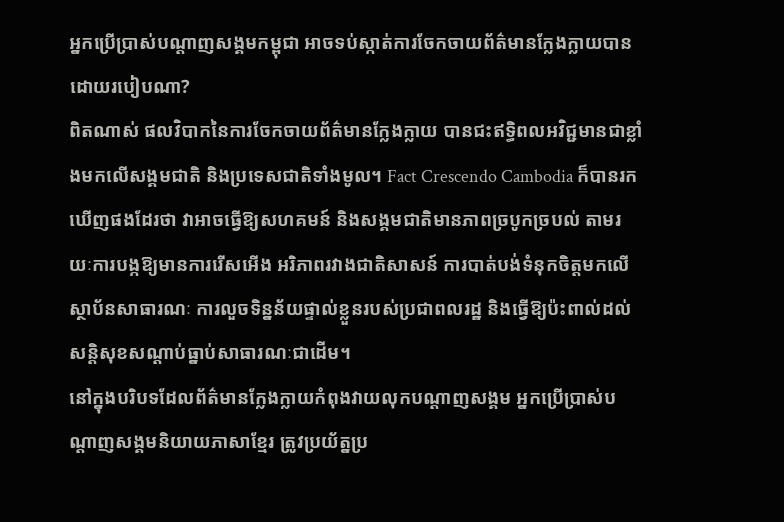អ្នកប្រើប្រាស់បណ្ដាញសង្គមកម្ពុជា អាចទប់ស្កាត់ការចែកចាយព័ត៌មានក្លែងក្លាយបានដោយរបៀបណា?
ពិតណាស់ ផលវិបាកនៃការចែកចាយព័ត៌មានក្លែងក្លាយ បានជះឥទ្ធិពលអវិជ្ជមានជាខ្លាំងមកលើសង្គមជាតិ និងប្រទេសជាតិទាំងមូល។ Fact Crescendo Cambodia ក៏បានរកឃើញផងដែរថា វាអាចធ្វើឱ្យសហគមន៍ និងសង្គមជាតិមានភាពច្របូកច្របល់ តាមរយៈការបង្កឱ្យមានការរើសអើង អរិភាពរវាងជាតិសាសន៍ ការបាត់បង់ទំនុកចិត្តមកលើស្ថាប័នសាធារណៈ ការលួចទិន្នន័យផ្ទាល់ខ្លួនរបស់ប្រជាពលរដ្ឋ និងធ្វើឱ្យប៉ះពាល់ដល់សន្តិសុខសណ្តាប់ធ្នាប់សាធារណៈជាដើម។
នៅក្នុងបរិបទដែលព័ត៌មានក្លែងក្លាយកំពុងវាយលុកបណ្ដាញសង្គម អ្នកប្រើប្រាស់បណ្ដាញសង្គមនិយាយភាសាខ្មែរ ត្រូវប្រយ័ត្នប្រ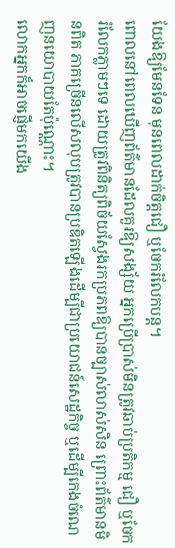យែងឱ្យមែនទែន មុនពេលដាក់ចិត្តជឿ ឬចែករំលែកបន្ត។
ពោលនៅពេលឃើញព័ត៌មានដែលគួរឱ្យសង្ស័យ អ្នកប្រើប្រាស់មិនត្រូវឆាប់ប្រតិកម្ម ជឿ ឬចែករំលែកភ្លាមៗទេ ដោយត្រូវពិនិត្យពិច័យស្វែងរកប្រភពឱ្យបានច្បាស់លាស់សិន ព្រោះព័ត៌មានមិនពិត ភាគច្រើនលើសលុបត្រូវបានប្រឌិតឡើងដើម្បីជាប្រយោជន៍សេដ្ឋកិច្ច ឬដើម្បីកេងចំណេញនយោបាយតែប៉ុណ្ណោះ។
លោកអ្នកក៏អាចផ្ញើមកយើង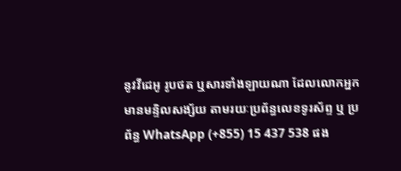នូវវីដេអូ រូបថត ឬសារទាំងឡាយណា ដែលលោកអ្នកមានមន្ទិលសង្ស័យ តាមរយៈប្រព័ន្ធលេខទូរស័ព្ទ ឬ ប្រព័ន្ធ WhatsApp (+855) 15 437 538 ផង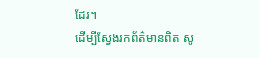ដែរ។
ដើម្បីស្វែងរកព័ត៌មានពិត សូ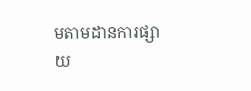មតាមដានការផ្សាយ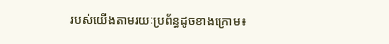របស់យើងតាមរយៈប្រព័ន្ធដូចខាងក្រោម៖